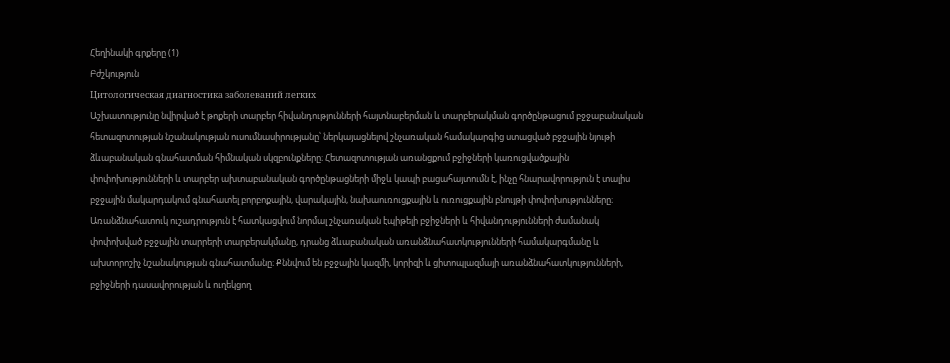Հեղինակի գրքերը (1)
Բժշկություն
Цитологическая диагностика заболеваний легких
Աշխատությունը նվիրված է թոքերի տարբեր հիվանդությունների հայտնաբերման և տարբերակման գործընթացում բջջաբանական հետազոտության նշանակության ուսումնասիրությանը՝ ներկայացնելով շնչառական համակարգից ստացված բջջային նյութի ձևաբանական գնահատման հիմնական սկզբունքները։ Հետազոտության առանցքում բջիջների կառուցվածքային փոփոխությունների և տարբեր ախտաբանական գործընթացների միջև կապի բացահայտումն է, ինչը հնարավորություն է տալիս բջջային մակարդակում գնահատել բորբոքային, վարակային, նախաուռուցքային և ուռուցքային բնույթի փոփոխությունները։ Առանձնահատուկ ուշադրություն է հատկացվում նորմալ շնչառական էպիթելի բջիջների և հիվանդությունների ժամանակ փոփոխված բջջային տարրերի տարբերակմանը, դրանց ձևաբանական առանձնահատկությունների համակարգմանը և ախտորոշիչ նշանակության գնահատմանը։ Քննվում են բջջային կազմի, կորիզի և ցիտոպլազմայի առանձնահատկությունների, բջիջների դասավորության և ուղեկցող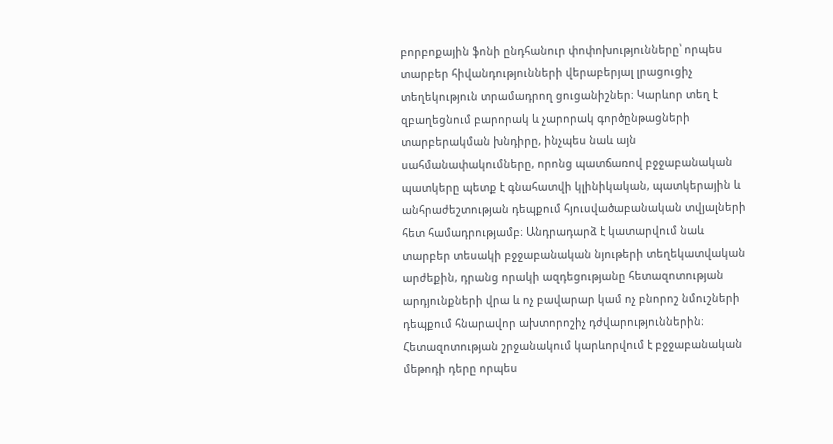բորբոքային ֆոնի ընդհանուր փոփոխությունները՝ որպես տարբեր հիվանդությունների վերաբերյալ լրացուցիչ տեղեկություն տրամադրող ցուցանիշներ։ Կարևոր տեղ է զբաղեցնում բարորակ և չարորակ գործընթացների տարբերակման խնդիրը, ինչպես նաև այն սահմանափակումները, որոնց պատճառով բջջաբանական պատկերը պետք է գնահատվի կլինիկական, պատկերային և անհրաժեշտության դեպքում հյուսվածաբանական տվյալների հետ համադրությամբ։ Անդրադարձ է կատարվում նաև տարբեր տեսակի բջջաբանական նյութերի տեղեկատվական արժեքին, դրանց որակի ազդեցությանը հետազոտության արդյունքների վրա և ոչ բավարար կամ ոչ բնորոշ նմուշների դեպքում հնարավոր ախտորոշիչ դժվարություններին։ Հետազոտության շրջանակում կարևորվում է բջջաբանական մեթոդի դերը որպես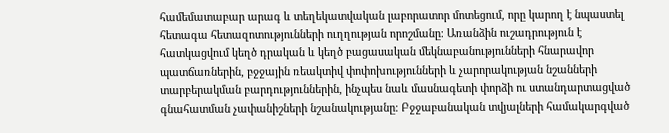համեմատաբար արագ և տեղեկատվական լաբորատոր մոտեցում, որը կարող է նպաստել հետագա հետազոտությունների ուղղության որոշմանը։ Առանձին ուշադրություն է հատկացվում կեղծ դրական և կեղծ բացասական մեկնաբանությունների հնարավոր պատճառներին, բջջային ռեակտիվ փոփոխությունների և չարորակության նշանների տարբերակման բարդություններին, ինչպես նաև մասնագետի փորձի ու ստանդարտացված գնահատման չափանիշների նշանակությանը։ Բջջաբանական տվյալների համակարգված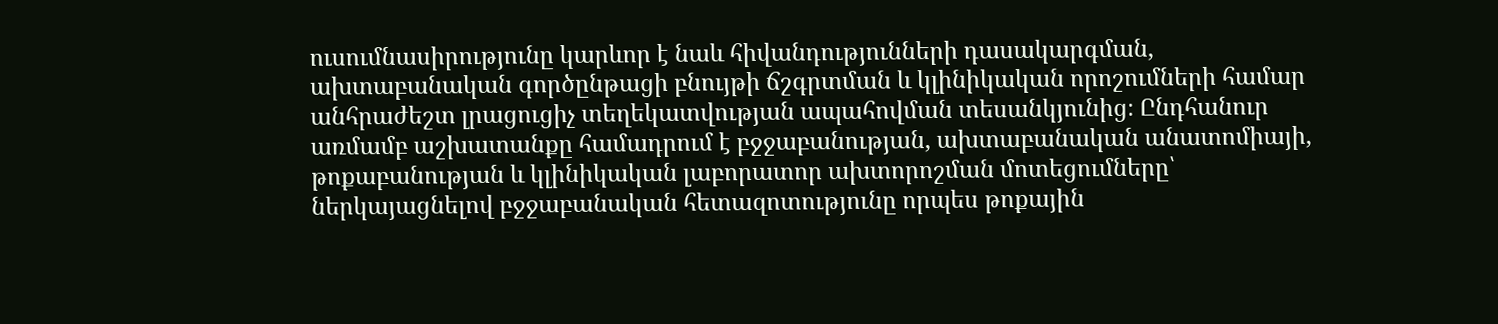ուսումնասիրությունը կարևոր է նաև հիվանդությունների դասակարգման, ախտաբանական գործընթացի բնույթի ճշգրտման և կլինիկական որոշումների համար անհրաժեշտ լրացուցիչ տեղեկատվության ապահովման տեսանկյունից։ Ընդհանուր առմամբ աշխատանքը համադրում է բջջաբանության, ախտաբանական անատոմիայի, թոքաբանության և կլինիկական լաբորատոր ախտորոշման մոտեցումները՝ ներկայացնելով բջջաբանական հետազոտությունը որպես թոքային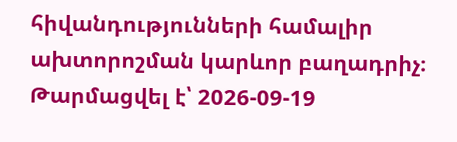հիվանդությունների համալիր ախտորոշման կարևոր բաղադրիչ։
Թարմացվել է՝ 2026-09-19